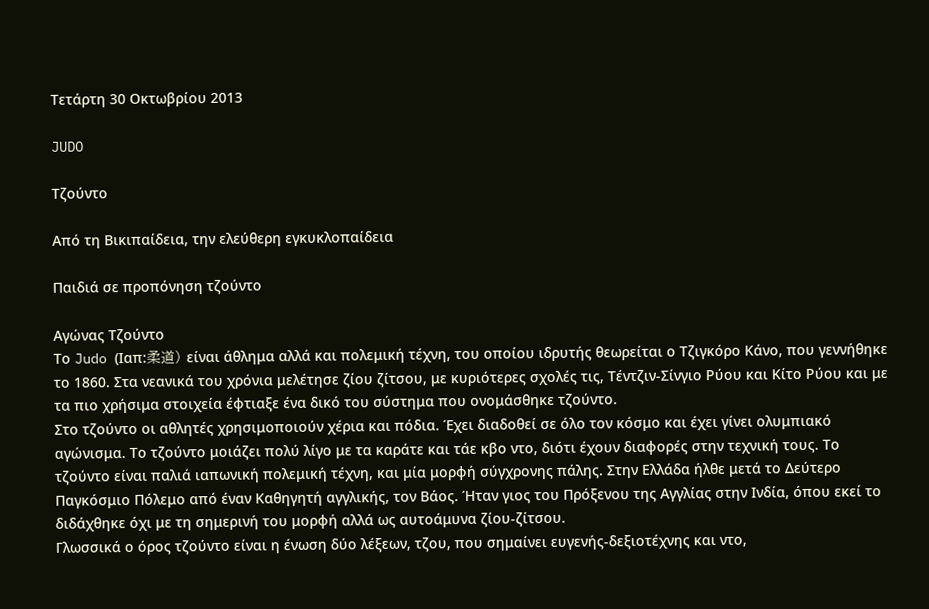Τετάρτη 30 Οκτωβρίου 2013

JUDO

Τζούντο

Από τη Βικιπαίδεια, την ελεύθερη εγκυκλοπαίδεια

Παιδιά σε προπόνηση τζούντο

Αγώνας Τζούντο
Το Judo (Ιαπ:柔道) είναι άθλημα αλλά και πολεμική τέχνη, του οποίου ιδρυτής θεωρείται ο Τζιγκόρο Κάνο, που γεννήθηκε το 1860. Στα νεανικά του χρόνια μελέτησε ζίου ζίτσου, με κυριότερες σχολές τις, Τέντζιν-Σίνγιο Ρύου και Κίτο Ρύου και με τα πιο χρήσιμα στοιχεία έφτιαξε ένα δικό του σύστημα που ονομάσθηκε τζούντο.
Στο τζούντο οι αθλητές χρησιμοποιούν χέρια και πόδια. Έχει διαδοθεί σε όλο τον κόσμο και έχει γίνει ολυμπιακό αγώνισμα. Το τζούντο μοιάζει πολύ λίγο με τα καράτε και τάε κβο ντο, διότι έχουν διαφορές στην τεχνική τους. Το τζούντο είναι παλιά ιαπωνική πολεμική τέχνη, και μία μορφή σύγχρονης πάλης. Στην Ελλάδα ήλθε μετά το Δεύτερο Παγκόσμιο Πόλεμο από έναν Καθηγητή αγγλικής, τον Βάος. Ήταν γιος του Πρόξενου της Αγγλίας στην Ινδία, όπου εκεί το διδάχθηκε όχι με τη σημερινή του μορφή αλλά ως αυτοάμυνα ζίου-ζίτσου.
Γλωσσικά ο όρος τζούντο είναι η ένωση δύο λέξεων, τζου, που σημαίνει ευγενής-δεξιοτέχνης και ντο,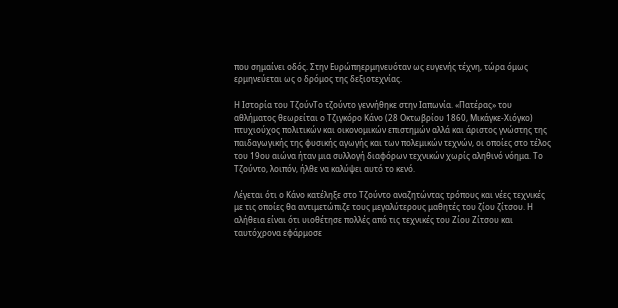που σημαίνει οδός. Στην Ευρώπηερμηνευόταν ως ευγενής τέχνη, τώρα όμως ερμηνεύεται ως ο δρόμος της δεξιοτεχνίας.

Η Ιστορία του ΤζούνΤο τζούντο γεννήθηκε στην Ιαπωνία. «Πατέρας» του αθλήματος θεωρείται ο Τζιγκόρο Κάνο (28 Οκτωβρίου 1860, Μικάγκε-Χιόγκο) πτυχιούχος πολιτικών και οικονομικών επιστημών αλλά και άριστος γνώστης της παιδαγωγικής της φυσικής αγωγής και των πολεμικών τεχνών, οι οποίες στο τέλος του 19ου αιώνα ήταν μια συλλογή διαφόρων τεχνικών χωρίς αληθινό νόημα. Το Tζούντο, λοιπόν, ήλθε να καλύψει αυτό το κενό.

Λέγεται ότι ο Κάνο κατέληξε στο Τζούντο αναζητώντας τρόπους και νέες τεχνικές με τις οποίες θα αντιμετώπιζε τους μεγαλύτερους μαθητές του ζίου ζίτσου. Η αλήθεια είναι ότι υιοθέτησε πολλές από τις τεχνικές του Ζίου Ζίτσου και ταυτόχρονα εφάρμοσε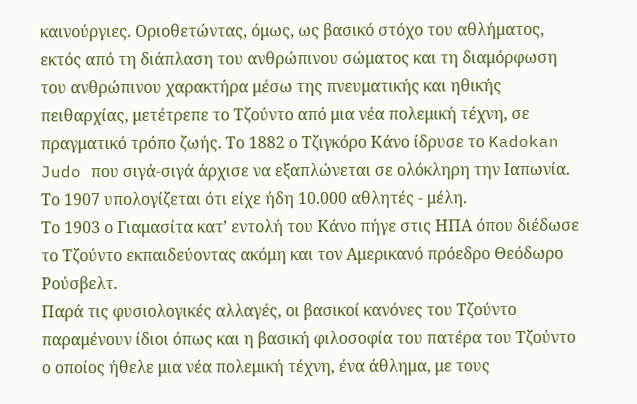καινούργιες. Οριοθετώντας, όμως, ως βασικό στόχο του αθλήματος, εκτός από τη διάπλαση του ανθρώπινου σώματος και τη διαμόρφωση του ανθρώπινου χαρακτήρα μέσω της πνευματικής και ηθικής πειθαρχίας, μετέτρεπε το Τζούντο από μια νέα πολεμική τέχνη, σε πραγματικό τρόπο ζωής. Το 1882 ο Τζιγκόρο Κάνο ίδρυσε το Kadokan Judo που σιγά-σιγά άρχισε να εξαπλώνεται σε ολόκληρη την Ιαπωνία. Το 1907 υπολογίζεται ότι είχε ήδη 10.000 αθλητές - μέλη.
Το 1903 ο Γιαμασίτα κατ’ εντολή του Κάνο πήγε στις ΗΠΑ όπου διέδωσε το Τζούντο εκπαιδεύοντας ακόμη και τον Αμερικανό πρόεδρο Θεόδωρο Ρούσβελτ.
Παρά τις φυσιολογικές αλλαγές, οι βασικοί κανόνες του Τζούντο παραμένουν ίδιοι όπως και η βασική φιλοσοφία του πατέρα του Τζούντο ο οποίος ήθελε μια νέα πολεμική τέχνη, ένα άθλημα, με τους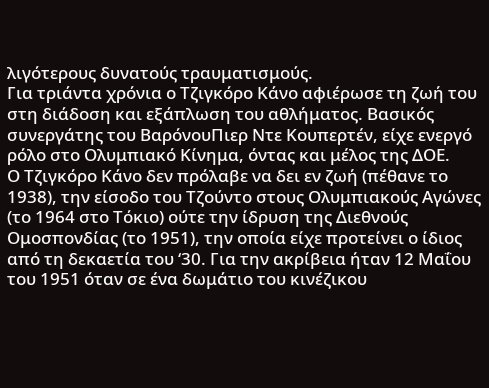λιγότερους δυνατούς τραυματισμούς.
Για τριάντα χρόνια ο Τζιγκόρο Κάνο αφιέρωσε τη ζωή του στη διάδοση και εξάπλωση του αθλήματος. Βασικός συνεργάτης του ΒαρόνουΠιερ Ντε Κουπερτέν, είχε ενεργό ρόλο στο Ολυμπιακό Κίνημα, όντας και μέλος της ΔΟΕ.
Ο Τζιγκόρο Κάνο δεν πρόλαβε να δει εν ζωή (πέθανε το 1938), την είσοδο του Τζούντο στους Ολυμπιακούς Αγώνες (το 1964 στο Τόκιο) ούτε την ίδρυση της Διεθνούς Ομοσπονδίας (το 1951), την οποία είχε προτείνει ο ίδιος από τη δεκαετία του ‘30. Για την ακρίβεια ήταν 12 Μαΐου του 1951 όταν σε ένα δωμάτιο του κινέζικου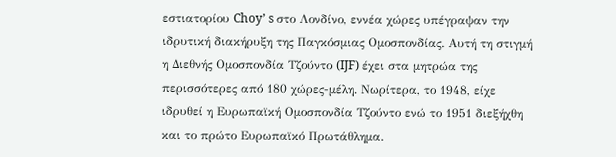εστιατορίου Choy’ s στο Λονδίνο, εννέα χώρες υπέγραψαν την ιδρυτική διακήρυξη της Παγκόσμιας Ομοσπονδίας. Αυτή τη στιγμή η Διεθνής Ομοσπονδία Τζούντο (IJF) έχει στα μητρώα της περισσότερες από 180 χώρες-μέλη. Νωρίτερα, το 1948, είχε ιδρυθεί η Ευρωπαϊκή Ομοσπονδία Τζούντο ενώ το 1951 διεξήχθη και το πρώτο Ευρωπαϊκό Πρωτάθλημα.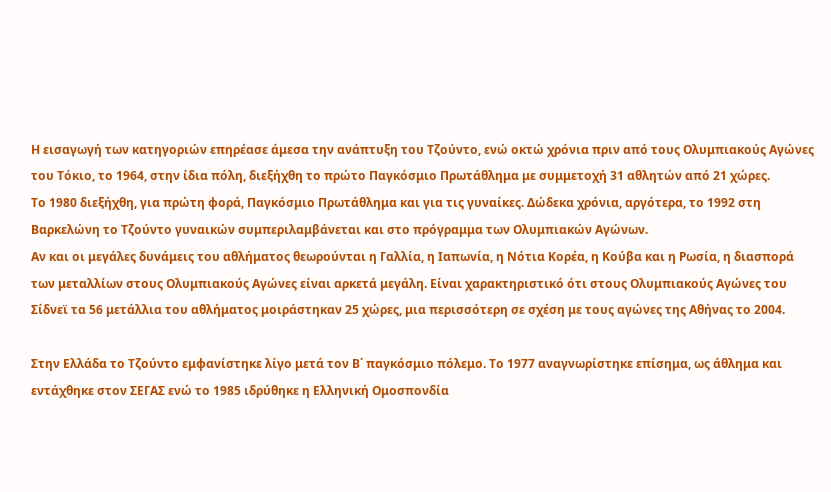Η εισαγωγή των κατηγοριών επηρέασε άμεσα την ανάπτυξη του Τζούντο, ενώ οκτώ χρόνια πριν από τους Ολυμπιακούς Αγώνες του Τόκιο, το 1964, στην ίδια πόλη, διεξήχθη το πρώτο Παγκόσμιο Πρωτάθλημα με συμμετοχή 31 αθλητών από 21 χώρες.
Το 1980 διεξήχθη, για πρώτη φορά, Παγκόσμιο Πρωτάθλημα και για τις γυναίκες. Δώδεκα χρόνια, αργότερα, το 1992 στη Βαρκελώνη το Τζούντο γυναικών συμπεριλαμβάνεται και στο πρόγραμμα των Ολυμπιακών Αγώνων.
Αν και οι μεγάλες δυνάμεις του αθλήματος θεωρούνται η Γαλλία, η Ιαπωνία, η Νότια Κορέα, η Κούβα και η Ρωσία, η διασπορά των μεταλλίων στους Ολυμπιακούς Αγώνες είναι αρκετά μεγάλη. Είναι χαρακτηριστικό ότι στους Ολυμπιακούς Αγώνες του Σίδνεϊ τα 56 μετάλλια του αθλήματος μοιράστηκαν 25 χώρες, μια περισσότερη σε σχέση με τους αγώνες της Αθήνας το 2004.

Στην Ελλάδα το Τζούντο εμφανίστηκε λίγο μετά τον Β΄ παγκόσμιο πόλεμο. Το 1977 αναγνωρίστηκε επίσημα, ως άθλημα και εντάχθηκε στον ΣΕΓΑΣ ενώ το 1985 ιδρύθηκε η Ελληνική Ομοσπονδία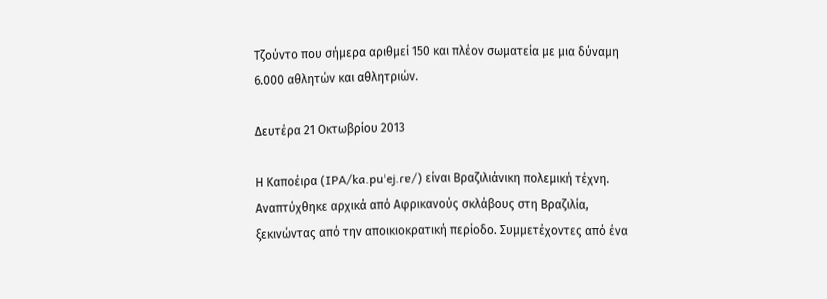Τζούντο που σήμερα αριθμεί 150 και πλέον σωματεία με μια δύναμη 6.000 αθλητών και αθλητριών.

Δευτέρα 21 Οκτωβρίου 2013

Η Καποέιρα (IPA/ka.puˈej.ɾɐ/) είναι Βραζιλιάνικη πολεμική τέχνη. Αναπτύχθηκε αρχικά από Αφρικανούς σκλάβους στη Βραζιλία, ξεκινώντας από την αποικιοκρατική περίοδο. Συμμετέχοντες από ένα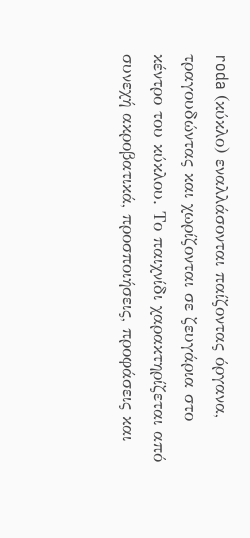roda (κύκλο) εναλλάσονται παίζοντας όργανα, τραγουδώντας και χωρίζονται σε ζευγάρια στο κέντρο του κύκλου. Το παιχνίδι χαρακτηρίζεται από συνεχή ακροβατικά, προσποιήσεις, προφάσεις και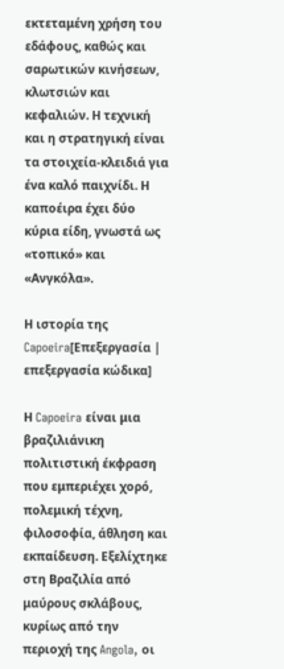εκτεταμένη χρήση του εδάφους, καθώς και σαρωτικών κινήσεων, κλωτσιών και κεφαλιών. Η τεχνική και η στρατηγική είναι τα στοιχεία-κλειδιά για ένα καλό παιχνίδι. Η καποέιρα έχει δύο κύρια είδη, γνωστά ως «τοπικό» και «Ανγκόλα».

Η ιστορία της Capoeira[Επεξεργασία | επεξεργασία κώδικα]

Η Capoeira είναι μια βραζιλιάνικη πολιτιστική έκφραση που εμπεριέχει χορό, πολεμική τέχνη, φιλοσοφία, άθληση και εκπαίδευση. Εξελίχτηκε στη Βραζιλία από μαύρους σκλάβους,
κυρίως από την περιοχή της Angola, οι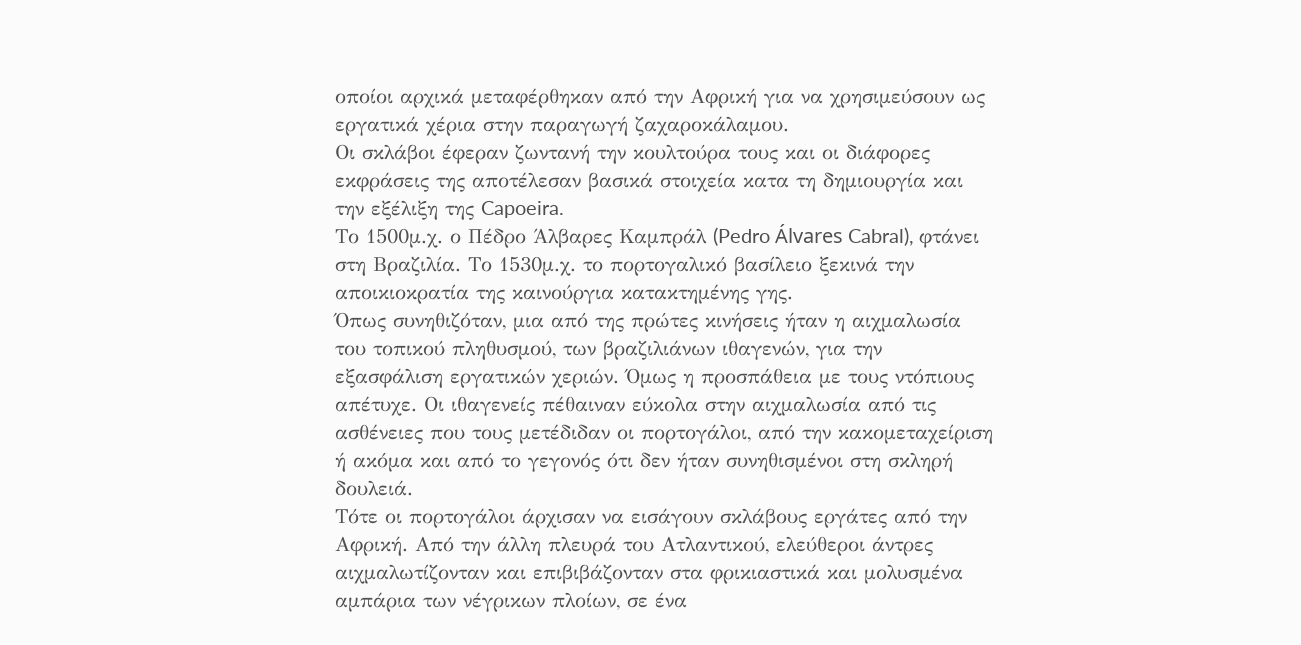οποίοι αρχικά μεταφέρθηκαν από την Αφρική για να χρησιμεύσουν ως εργατικά χέρια στην παραγωγή ζαχαροκάλαμου.
Οι σκλάβοι έφεραν ζωντανή την κουλτούρα τους και οι διάφορες εκφράσεις της αποτέλεσαν βασικά στοιχεία κατα τη δημιουργία και την εξέλιξη της Capoeira.
Το 1500μ.χ. ο Πέδρο Άλβαρες Καμπράλ (Pedro Álvares Cabral), φτάνει στη Βραζιλία. Το 1530μ.χ. το πορτογαλικό βασίλειο ξεκινά την αποικιοκρατία της καινούργια κατακτημένης γης.
Όπως συνηθιζόταν, μια από της πρώτες κινήσεις ήταν η αιχμαλωσία του τοπικού πληθυσμού, των βραζιλιάνων ιθαγενών, για την εξασφάλιση εργατικών χεριών. Όμως η προσπάθεια με τους ντόπιους απέτυχε. Οι ιθαγενείς πέθαιναν εύκολα στην αιχμαλωσία από τις ασθένειες που τους μετέδιδαν οι πορτογάλοι, από την κακομεταχείριση ή ακόμα και από το γεγονός ότι δεν ήταν συνηθισμένοι στη σκληρή δουλειά.
Τότε οι πορτογάλοι άρχισαν να εισάγουν σκλάβους εργάτες από την Αφρική. Από την άλλη πλευρά του Ατλαντικού, ελεύθεροι άντρες αιχμαλωτίζονταν και επιβιβάζονταν στα φρικιαστικά και μολυσμένα αμπάρια των νέγρικων πλοίων, σε ένα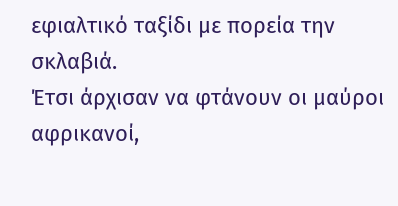εφιαλτικό ταξίδι με πορεία την σκλαβιά.
Έτσι άρχισαν να φτάνουν οι μαύροι αφρικανοί,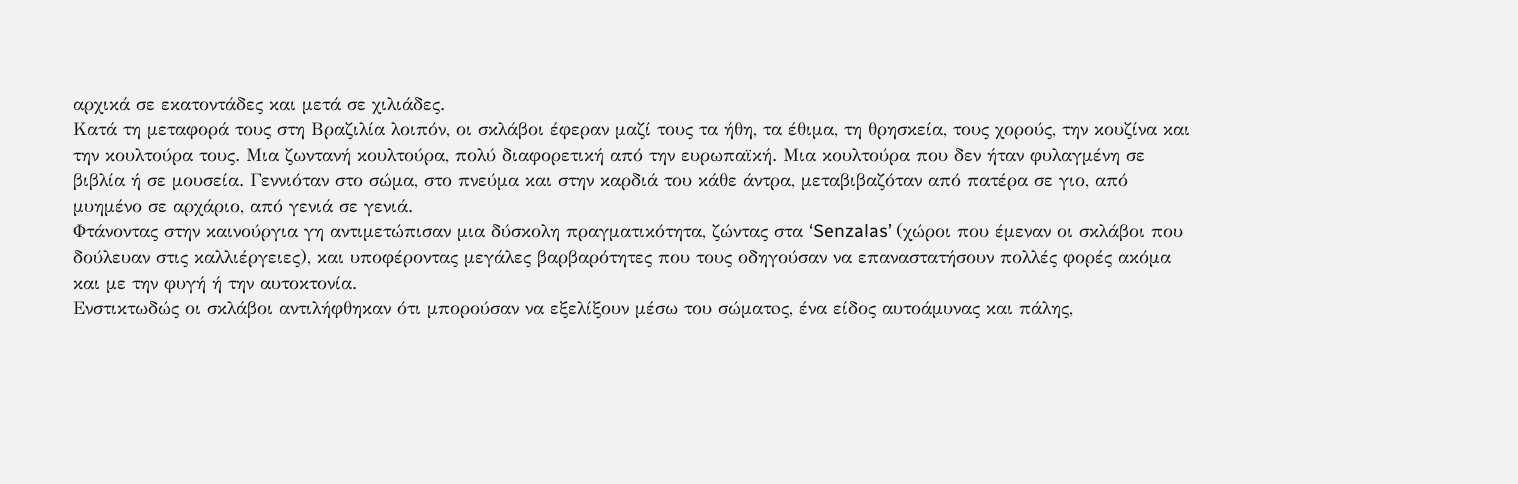αρχικά σε εκατοντάδες και μετά σε χιλιάδες.
Κατά τη μεταφορά τους στη Βραζιλία λοιπόν, οι σκλάβοι έφεραν μαζί τους τα ήθη, τα έθιμα, τη θρησκεία, τους χορούς, την κουζίνα και την κουλτούρα τους. Μια ζωντανή κουλτούρα, πολύ διαφορετική από την ευρωπαϊκή. Μια κουλτούρα που δεν ήταν φυλαγμένη σε βιβλία ή σε μουσεία. Γεννιόταν στο σώμα, στο πνεύμα και στην καρδιά του κάθε άντρα, μεταβιβαζόταν από πατέρα σε γιο, από μυημένο σε αρχάριο, από γενιά σε γενιά.
Φτάνοντας στην καινούργια γη αντιμετώπισαν μια δύσκολη πραγματικότητα, ζώντας στα ‘Senzalas’ (χώροι που έμεναν οι σκλάβοι που δούλευαν στις καλλιέργειες), και υποφέροντας μεγάλες βαρβαρότητες που τους οδηγούσαν να επαναστατήσουν πολλές φορές ακόμα και με την φυγή ή την αυτοκτονία.
Ενστικτωδώς οι σκλάβοι αντιλήφθηκαν ότι μπορούσαν να εξελίξουν μέσω του σώματoς, ένα είδος αυτοάμυνας και πάλης,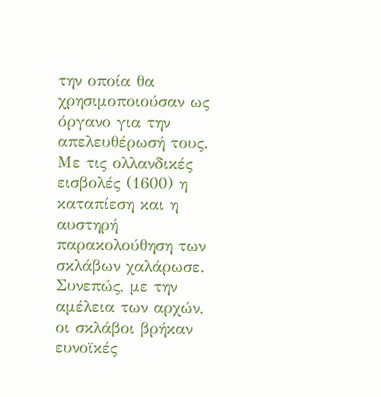την οποία θα χρησιμοποιούσαν ως όργανο για την απελευθέρωσή τους.
Με τις ολλανδικές εισβολές (1600) η καταπίεση και η αυστηρή παρακολούθηση των σκλάβων χαλάρωσε. Συνεπώς, με την αμέλεια των αρχών, οι σκλάβοι βρήκαν ευνοϊκές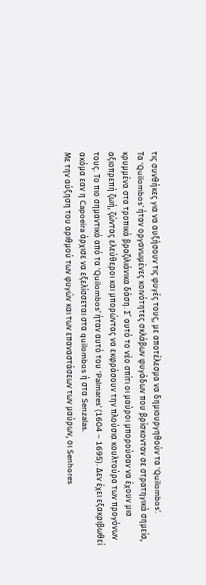τις συνθήκες για να αυξήσουν τις φυγές τους, με αποτέλεσμα να δημιουργηθούν τα ‘Quilombos’.
Τα ‘Quilombos’ ήταν οργανωμένες κοινότητες σκλάβων φυγάδων που βρίσκονταν σε στρατηγικά σημεία, κρυμμένα στα τροπικά βραζιλιάνικα δάση. Σ’ αυτό το νέο σπίτι οι μαύροι μπορούσαν να έχουν μια αξιοπρεπή ζωή, ζώντας ελεύθεροι και μπορώντας να εκφράσουν την πλούσια κουλτούρα των προγόνων τους. Το πιο σημαντικό από τα ‘Quilombos’ ήταν αυτό του ‘Palmares’ (1604 – 1695). Δεν έχει εξακριβωθεί ακόμα εαν η Capoeira άρχισε να εξελίσσεται στα quilombos ή στα Senzalas.
Με την αύξηση του αριθμού των φυγών και των επαναστάσεων των μαύρων, οι Senhores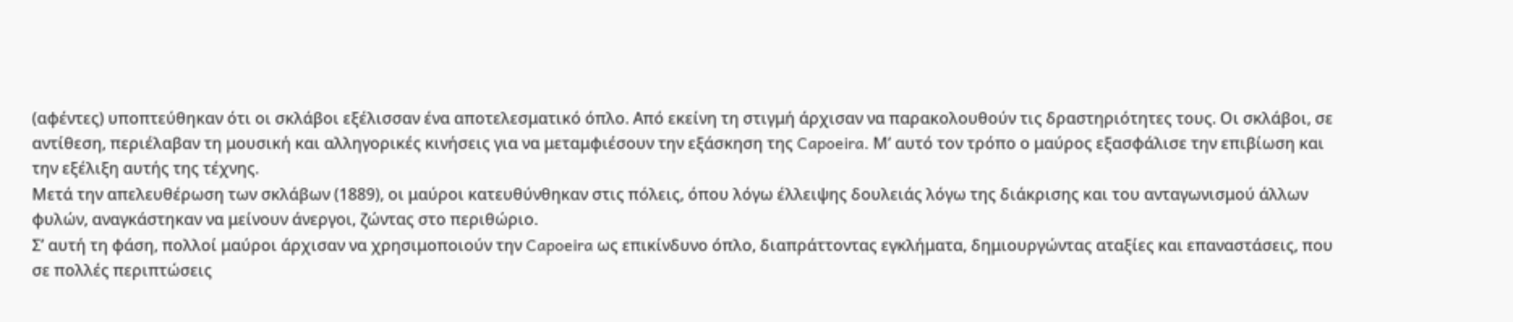(αφέντες) υποπτεύθηκαν ότι οι σκλάβοι εξέλισσαν ένα αποτελεσματικό όπλο. Από εκείνη τη στιγμή άρχισαν να παρακολουθούν τις δραστηριότητες τους. Οι σκλάβοι, σε αντίθεση, περιέλαβαν τη μουσική και αλληγορικές κινήσεις για να μεταμφιέσουν την εξάσκηση της Capoeira. Μ’ αυτό τον τρόπο ο μαύρος εξασφάλισε την επιβίωση και την εξέλιξη αυτής της τέχνης.
Μετά την απελευθέρωση των σκλάβων (1889), οι μαύροι κατευθύνθηκαν στις πόλεις, όπου λόγω έλλειψης δουλειάς λόγω της διάκρισης και του ανταγωνισμού άλλων φυλών, αναγκάστηκαν να μείνουν άνεργοι, ζώντας στο περιθώριο.
Σ’ αυτή τη φάση, πολλοί μαύροι άρχισαν να χρησιμοποιούν την Capoeira ως επικίνδυνο όπλο, διαπράττοντας εγκλήματα, δημιουργώντας αταξίες και επαναστάσεις, που σε πολλές περιπτώσεις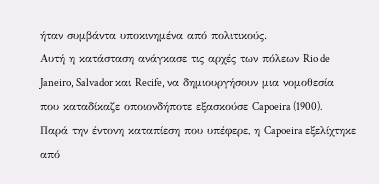ήταν συμβάντα υποκινημένα από πολιτικούς.
Αυτή η κατάσταση ανάγκασε τις αρχές των πόλεων Rio de Janeiro, Salvador και Recife, να δημιουργήσουν μια νομοθεσία που καταδίκαζε οποιονδήποτε εξασκούσε Capoeira (1900).
Παρά την έντονη καταπίεση που υπέφερε, η Capoeira εξελίχτηκε από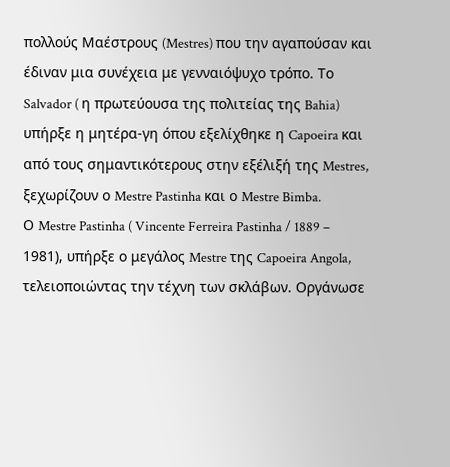πολλούς Μαέστρους (Mestres) που την αγαπούσαν και έδιναν μια συνέχεια με γενναιόψυχο τρόπο. Το Salvador ( η πρωτεύουσα της πολιτείας της Bahia) υπήρξε η μητέρα-γη όπου εξελίχθηκε η Capoeira και από τους σημαντικότερους στην εξέλιξή της Mestres, ξεχωρίζουν ο Mestre Pastinha και ο Mestre Bimba.
Ο Mestre Pastinha ( Vincente Ferreira Pastinha / 1889 – 1981), υπήρξε ο μεγάλος Mestre της Capoeira Angola, τελειοποιώντας την τέχνη των σκλάβων. Οργάνωσε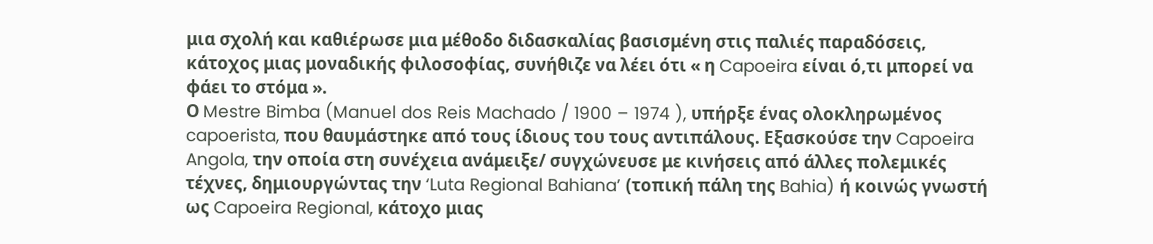μια σχολή και καθιέρωσε μια μέθοδο διδασκαλίας βασισμένη στις παλιές παραδόσεις, κάτοχος μιας μοναδικής φιλοσοφίας, συνήθιζε να λέει ότι « η Capoeira είναι ό,τι μπορεί να φάει το στόμα ».
Ο Mestre Bimba (Manuel dos Reis Machado / 1900 – 1974 ), υπήρξε ένας ολοκληρωμένος capoerista, που θαυμάστηκε από τους ίδιους του τους αντιπάλους. Εξασκούσε την Capoeira Angola, την οποία στη συνέχεια ανάμειξε/ συγχώνευσε με κινήσεις από άλλες πολεμικές τέχνες, δημιουργώντας την ‘Luta Regional Bahiana’ (τοπική πάλη της Bahia) ή κοινώς γνωστή ως Capoeira Regional, κάτοχο μιας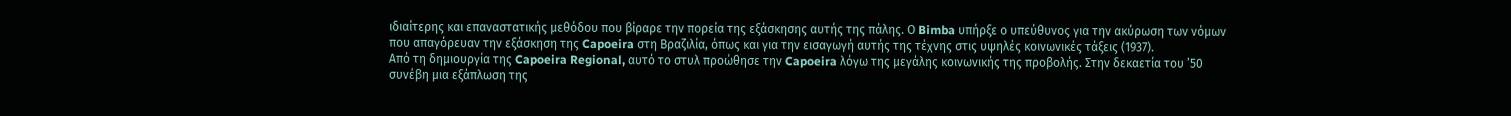ιδιαίτερης και επαναστατικής μεθόδου που βίραρε την πορεία της εξάσκησης αυτής της πάλης. Ο Bimba υπήρξε ο υπεύθυνος για την ακύρωση των νόμων που απαγόρευαν την εξάσκηση της Capoeira στη Βραζιλία, όπως και για την εισαγωγή αυτής της τέχνης στις υψηλές κοινωνικές τάξεις (1937).
Από τη δημιουργία της Capoeira Regional, αυτό το στυλ προώθησε την Capoeira λόγω της μεγάλης κοινωνικής της προβολής. Στην δεκαετία του ’50 συνέβη μια εξάπλωση της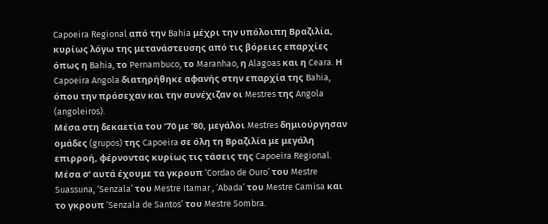Capoeira Regional από την Bahia μέχρι την υπόλοιπη Βραζιλία, κυρίως λόγω της μετανάστευσης από τις βόρειες επαρχίες όπως η Bahia, το Pernambuco, το Maranhao, η Alagoas και η Ceara. Η Capoeira Angola διατηρήθηκε αφανής στην επαρχία της Bahia, όπου την πρόσεχαν και την συνέχιζαν οι Mestres της Angola (angoleiros).
Μέσα στη δεκαετία του ’70 με ’80, μεγάλοι Mestres δημιούργησαν ομάδες (grupos) της Capoeira σε όλη τη Βραζιλία με μεγάλη επιρροή, φέρνοντας κυρίως τις τάσεις της Capoeira Regional. Μέσα σ’ αυτά έχουμε τα γκρουπ ‘Cordao de Ouro’ του Mestre Suassuna, ‘Senzala’ του Mestre Itamar , ‘Abada’ του Mestre Camisa και το γκρουπ ‘Senzala de Santos’ του Mestre Sombra.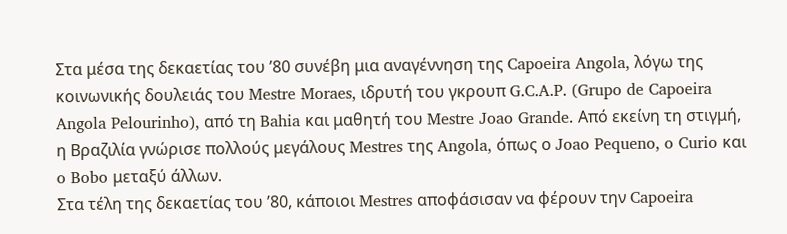Στα μέσα της δεκαετίας του ’80 συνέβη μια αναγέννηση της Capoeira Angola, λόγω της κοινωνικής δουλειάς του Mestre Moraes, ιδρυτή του γκρουπ G.C.A.P. (Grupo de Capoeira Angola Pelourinho), από τη Bahia και μαθητή του Mestre Joao Grande. Από εκείνη τη στιγμή, η Βραζιλία γνώρισε πολλούς μεγάλους Mestres της Angola, όπως ο Joao Pequeno, o Curio και o Bobo μεταξύ άλλων.
Στα τέλη της δεκαετίας του ’80, κάποιοι Mestres αποφάσισαν να φέρουν την Capoeira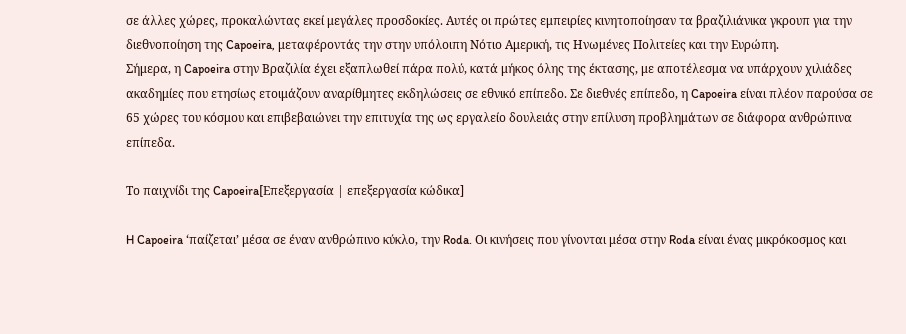σε άλλες χώρες, προκαλώντας εκεί μεγάλες προσδοκίες. Αυτές οι πρώτες εμπειρίες κινητοποίησαν τα βραζιλιάνικα γκρουπ για την διεθνοποίηση της Capoeira, μεταφέροντάς την στην υπόλοιπη Νότιο Αμερική, τις Ηνωμένες Πολιτείες και την Ευρώπη.
Σήμερα, η Capoeira στην Βραζιλία έχει εξαπλωθεί πάρα πολύ, κατά μήκος όλης της έκτασης, με αποτέλεσμα να υπάρχουν χιλιάδες ακαδημίες που ετησίως ετοιμάζουν αναρίθμητες εκδηλώσεις σε εθνικό επίπεδο. Σε διεθνές επίπεδο, η Capoeira είναι πλέον παρούσα σε 65 χώρες του κόσμου και επιβεβαιώνει την επιτυχία της ως εργαλείο δουλειάς στην επίλυση προβλημάτων σε διάφορα ανθρώπινα επίπεδα.

Το παιχνίδι της Capoeira[Επεξεργασία | επεξεργασία κώδικα]

H Capoeira ‘παίζεται’ μέσα σε έναν ανθρώπινο κύκλο, την Roda. Οι κινήσεις που γίνονται μέσα στην Roda είναι ένας μικρόκοσμος και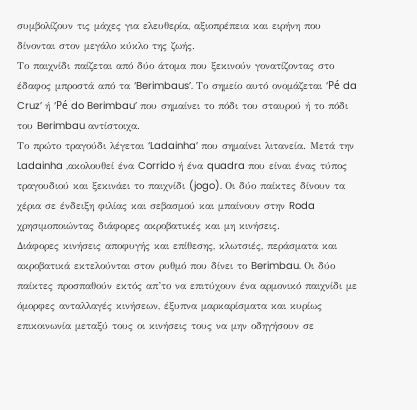συμβολίζουν τις μάχες για ελευθερία, αξιοπρέπεια και ειρήνη που δίνονται στον μεγάλο κύκλο της ζωής.
Το παιχνίδι παίζεται από δύο άτομα που ξεκινούν γονατίζοντας στο έδαφος μπροστά από τα ‘Berimbaus’. Το σημείο αυτό ονομάζεται ‘Pé da Cruz’ ή ‘Pé do Berimbau’ που σημαίνει το πόδι του σταυρού ή το πόδι του Berimbau αντίστοιχα.
Το πρώτο τραγούδι λέγεται ‘Ladainha’ που σημαίνει λιτανεία. Μετά την Ladainha ,ακολουθεί ένα Corrido ή ένα quadra που είναι ένας τύπος τραγουδιού και ξεκινάει το παιχνίδι (jogo). Οι δύο παίκτες δίνουν τα χέρια σε ένδειξη φιλίας και σεβασμού και μπαίνουν στην Roda χρησιμοποιώντας διάφορες ακροβατικές και μη κινήσεις.
Διάφορες κινήσεις αποφυγής και επίθεσης, κλωτσιές, περάσματα και ακροβατικά εκτελούνται στον ρυθμό που δίνει το Berimbau. Οι δύο παίκτες προσπαθούν εκτός απ’το να επιτύχουν ένα αρμονικό παιχνίδι με όμορφες ανταλλαγές κινήσεων, έξυπνα μαρκαρίσματα και κυρίως επικοινωνία μεταξύ τους οι κινήσεις τους να μην οδηγήσουν σε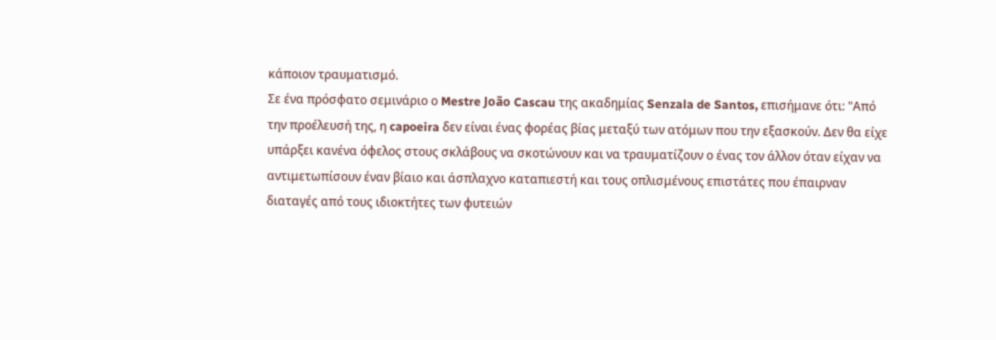κάποιον τραυματισμό.
Σε ένα πρόσφατο σεμινάριο ο Mestre João Cascau της ακαδημίας Senzala de Santos, επισήμανε ότι: "Από την προέλευσή της, η capoeira δεν είναι ένας φορέας βίας μεταξύ των ατόμων που την εξασκούν. Δεν θα είχε υπάρξει κανένα όφελος στους σκλάβους να σκοτώνουν και να τραυματίζουν ο ένας τον άλλον όταν είχαν να αντιμετωπίσουν έναν βίαιο και άσπλαχνο καταπιεστή και τους οπλισμένους επιστάτες που έπαιρναν διαταγές από τους ιδιοκτήτες των φυτειών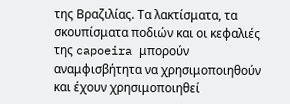της Βραζιλίας. Τα λακτίσματα, τα σκουπίσματα ποδιών και οι κεφαλιές της capoeira μπορούν αναμφισβήτητα να χρησιμοποιηθούν και έχουν χρησιμοποιηθεί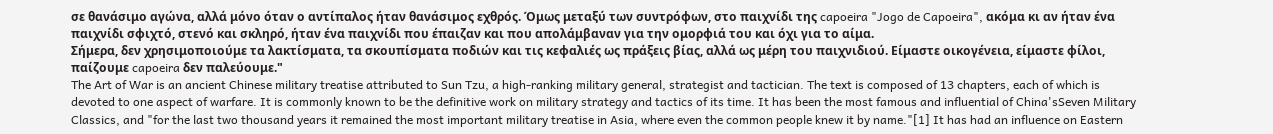σε θανάσιμο αγώνα, αλλά μόνο όταν ο αντίπαλος ήταν θανάσιμος εχθρός. Όμως μεταξύ των συντρόφων, στο παιχνίδι της capoeira "Jogo de Capoeira", ακόμα κι αν ήταν ένα παιχνίδι σφιχτό, στενό και σκληρό, ήταν ένα παιχνίδι που έπαιζαν και που απολάμβαναν για την ομορφιά του και όχι για το αίμα.
Σήμερα, δεν χρησιμοποιούμε τα λακτίσματα, τα σκουπίσματα ποδιών και τις κεφαλιές ως πράξεις βίας, αλλά ως μέρη του παιχνιδιού. Είμαστε οικογένεια, είμαστε φίλοι, παίζουμε capoeira δεν παλεύουμε."
The Art of War is an ancient Chinese military treatise attributed to Sun Tzu, a high-ranking military general, strategist and tactician. The text is composed of 13 chapters, each of which is devoted to one aspect of warfare. It is commonly known to be the definitive work on military strategy and tactics of its time. It has been the most famous and influential of China'sSeven Military Classics, and "for the last two thousand years it remained the most important military treatise in Asia, where even the common people knew it by name."[1] It has had an influence on Eastern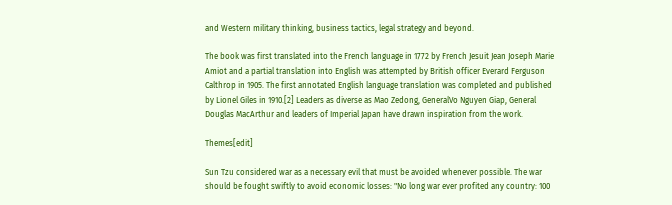and Western military thinking, business tactics, legal strategy and beyond.

The book was first translated into the French language in 1772 by French Jesuit Jean Joseph Marie Amiot and a partial translation into English was attempted by British officer Everard Ferguson Calthrop in 1905. The first annotated English language translation was completed and published by Lionel Giles in 1910.[2] Leaders as diverse as Mao Zedong, GeneralVo Nguyen Giap, General Douglas MacArthur and leaders of Imperial Japan have drawn inspiration from the work.

Themes[edit]

Sun Tzu considered war as a necessary evil that must be avoided whenever possible. The war should be fought swiftly to avoid economic losses: "No long war ever profited any country: 100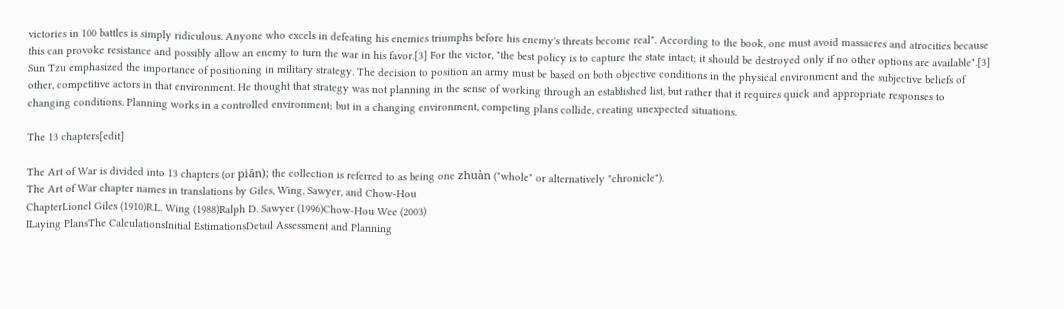victories in 100 battles is simply ridiculous. Anyone who excels in defeating his enemies triumphs before his enemy's threats become real". According to the book, one must avoid massacres and atrocities because this can provoke resistance and possibly allow an enemy to turn the war in his favor.[3] For the victor, "the best policy is to capture the state intact; it should be destroyed only if no other options are available".[3]
Sun Tzu emphasized the importance of positioning in military strategy. The decision to position an army must be based on both objective conditions in the physical environment and the subjective beliefs of other, competitive actors in that environment. He thought that strategy was not planning in the sense of working through an established list, but rather that it requires quick and appropriate responses to changing conditions. Planning works in a controlled environment; but in a changing environment, competing plans collide, creating unexpected situations.

The 13 chapters[edit]

The Art of War is divided into 13 chapters (or piān); the collection is referred to as being one zhuàn ("whole" or alternatively "chronicle").
The Art of War chapter names in translations by Giles, Wing, Sawyer, and Chow-Hou
ChapterLionel Giles (1910)R.L. Wing (1988)Ralph D. Sawyer (1996)Chow-Hou Wee (2003)
ILaying PlansThe CalculationsInitial EstimationsDetail Assessment and Planning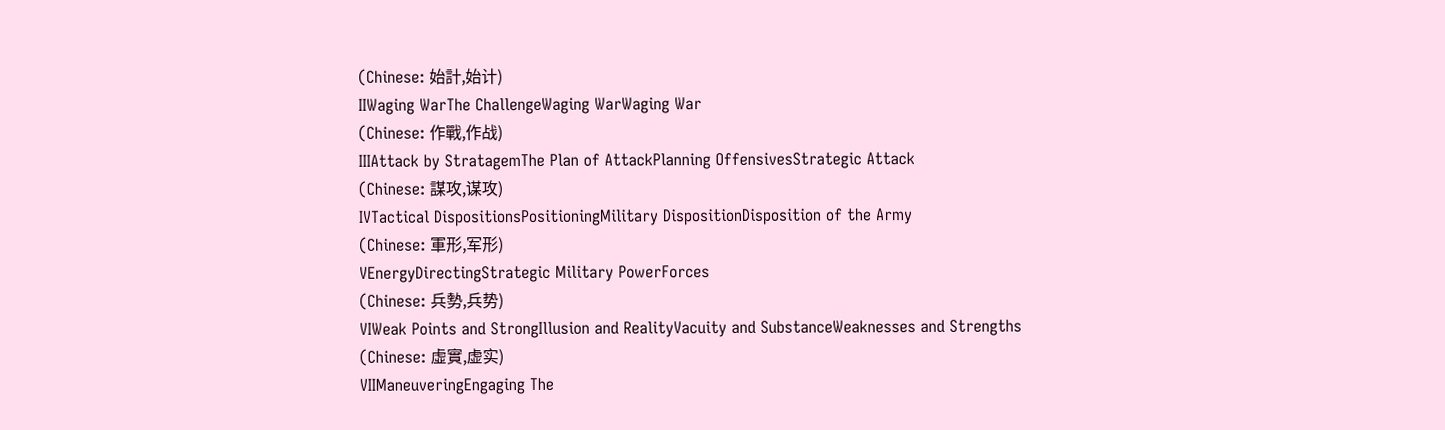(Chinese: 始計,始计)
IIWaging WarThe ChallengeWaging WarWaging War
(Chinese: 作戰,作战)
IIIAttack by StratagemThe Plan of AttackPlanning OffensivesStrategic Attack
(Chinese: 謀攻,谋攻)
IVTactical DispositionsPositioningMilitary DispositionDisposition of the Army
(Chinese: 軍形,军形)
VEnergyDirectingStrategic Military PowerForces
(Chinese: 兵勢,兵势)
VIWeak Points and StrongIllusion and RealityVacuity and SubstanceWeaknesses and Strengths
(Chinese: 虛實,虚实)
VIIManeuveringEngaging The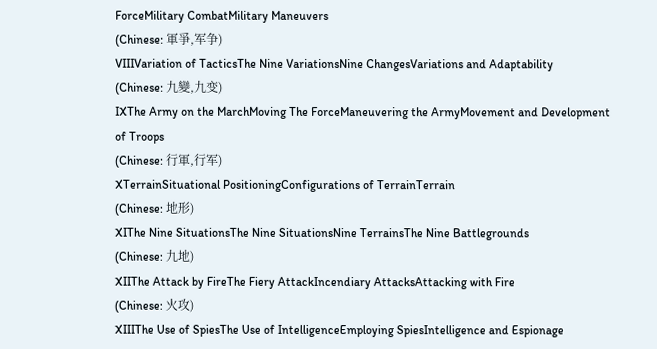ForceMilitary CombatMilitary Maneuvers
(Chinese: 軍爭,军争)
VIIIVariation of TacticsThe Nine VariationsNine ChangesVariations and Adaptability
(Chinese: 九變,九变)
IXThe Army on the MarchMoving The ForceManeuvering the ArmyMovement and Development of Troops
(Chinese: 行軍,行军)
XTerrainSituational PositioningConfigurations of TerrainTerrain
(Chinese: 地形)
XIThe Nine SituationsThe Nine SituationsNine TerrainsThe Nine Battlegrounds
(Chinese: 九地)
XIIThe Attack by FireThe Fiery AttackIncendiary AttacksAttacking with Fire
(Chinese: 火攻)
XIIIThe Use of SpiesThe Use of IntelligenceEmploying SpiesIntelligence and Espionage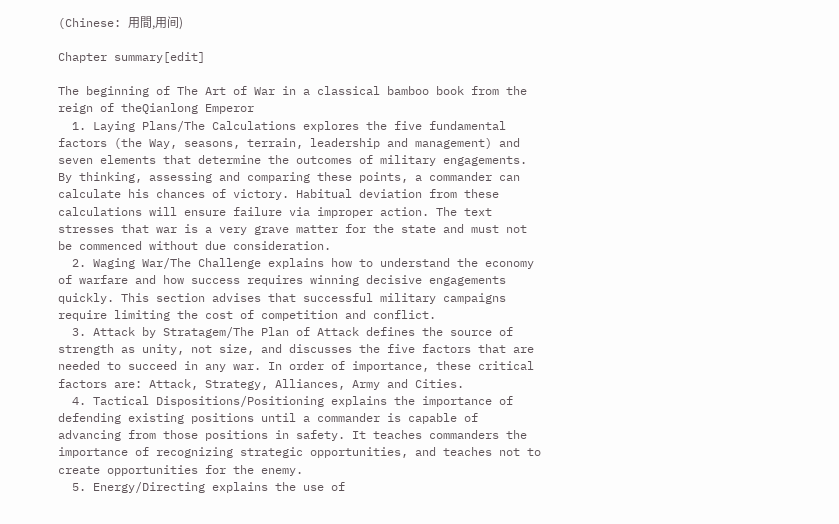(Chinese: 用間,用间)

Chapter summary[edit]

The beginning of The Art of War in a classical bamboo book from the reign of theQianlong Emperor
  1. Laying Plans/The Calculations explores the five fundamental factors (the Way, seasons, terrain, leadership and management) and seven elements that determine the outcomes of military engagements. By thinking, assessing and comparing these points, a commander can calculate his chances of victory. Habitual deviation from these calculations will ensure failure via improper action. The text stresses that war is a very grave matter for the state and must not be commenced without due consideration.
  2. Waging War/The Challenge explains how to understand the economy of warfare and how success requires winning decisive engagements quickly. This section advises that successful military campaigns require limiting the cost of competition and conflict.
  3. Attack by Stratagem/The Plan of Attack defines the source of strength as unity, not size, and discusses the five factors that are needed to succeed in any war. In order of importance, these critical factors are: Attack, Strategy, Alliances, Army and Cities.
  4. Tactical Dispositions/Positioning explains the importance of defending existing positions until a commander is capable of advancing from those positions in safety. It teaches commanders the importance of recognizing strategic opportunities, and teaches not to create opportunities for the enemy.
  5. Energy/Directing explains the use of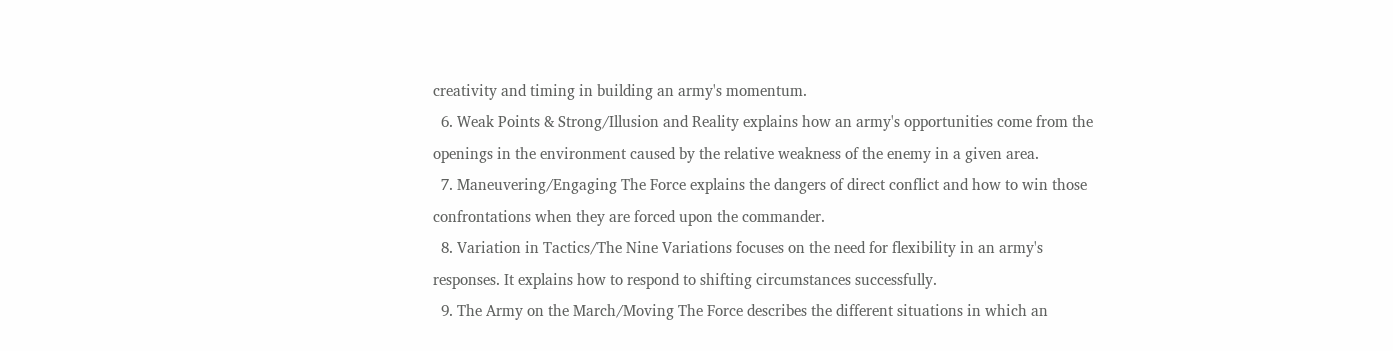creativity and timing in building an army's momentum.
  6. Weak Points & Strong/Illusion and Reality explains how an army's opportunities come from the openings in the environment caused by the relative weakness of the enemy in a given area.
  7. Maneuvering/Engaging The Force explains the dangers of direct conflict and how to win those confrontations when they are forced upon the commander.
  8. Variation in Tactics/The Nine Variations focuses on the need for flexibility in an army's responses. It explains how to respond to shifting circumstances successfully.
  9. The Army on the March/Moving The Force describes the different situations in which an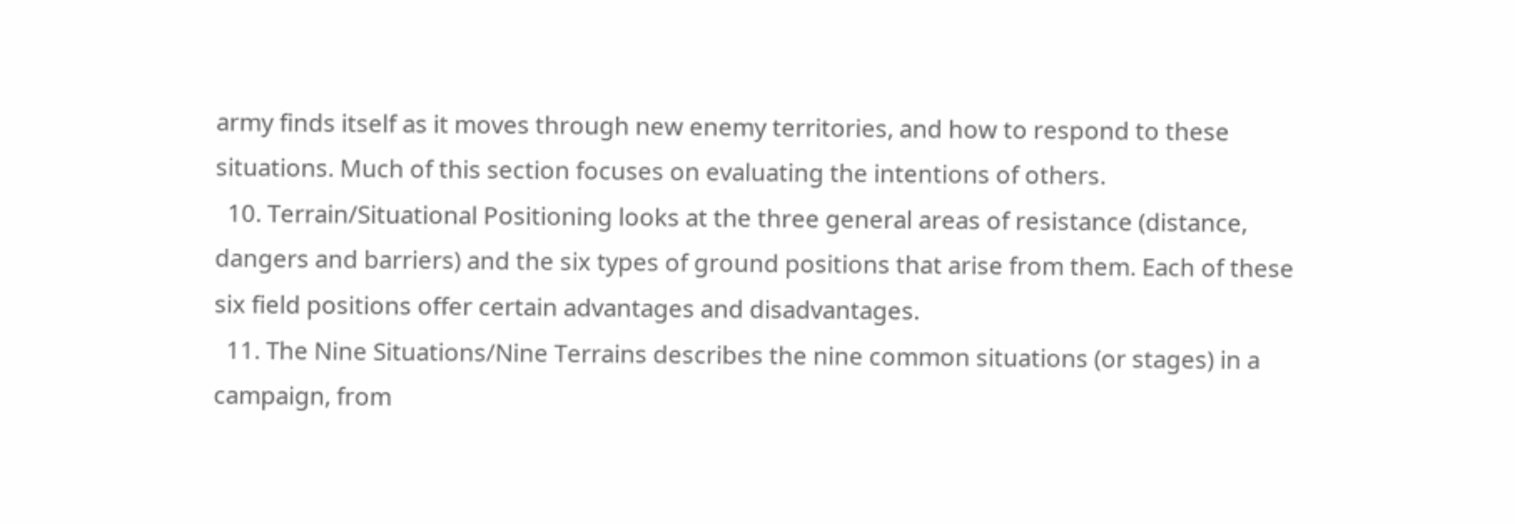army finds itself as it moves through new enemy territories, and how to respond to these situations. Much of this section focuses on evaluating the intentions of others.
  10. Terrain/Situational Positioning looks at the three general areas of resistance (distance, dangers and barriers) and the six types of ground positions that arise from them. Each of these six field positions offer certain advantages and disadvantages.
  11. The Nine Situations/Nine Terrains describes the nine common situations (or stages) in a campaign, from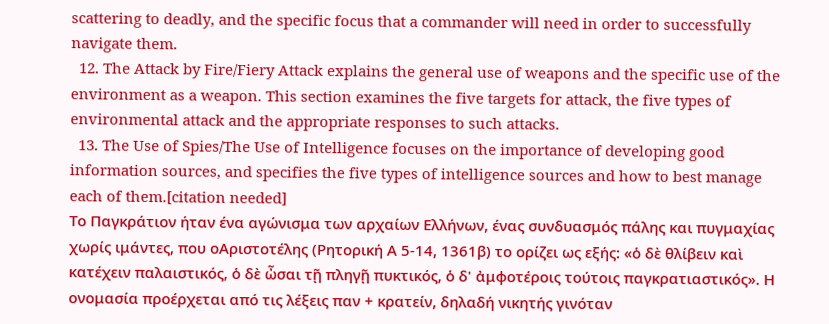scattering to deadly, and the specific focus that a commander will need in order to successfully navigate them.
  12. The Attack by Fire/Fiery Attack explains the general use of weapons and the specific use of the environment as a weapon. This section examines the five targets for attack, the five types of environmental attack and the appropriate responses to such attacks.
  13. The Use of Spies/The Use of Intelligence focuses on the importance of developing good information sources, and specifies the five types of intelligence sources and how to best manage each of them.[citation needed]
Το Παγκράτιον ήταν ένα αγώνισμα των αρχαίων Ελλήνων, ένας συνδυασμός πάλης και πυγμαχίας χωρίς ιμάντες, που οΑριστοτέλης (Ρητορική Α 5-14, 1361β) το ορίζει ως εξής: «ὁ δὲ θλίβειν καὶ κατέχειν παλαιστικός, ὁ δὲ ὦσαι τῇ πληγῇ πυκτικός, ὁ δ' ἀμφοτέροις τούτοις παγκρατιαστικός». Η ονομασία προέρχεται από τις λέξεις παν + κρατείν, δηλαδή νικητής γινόταν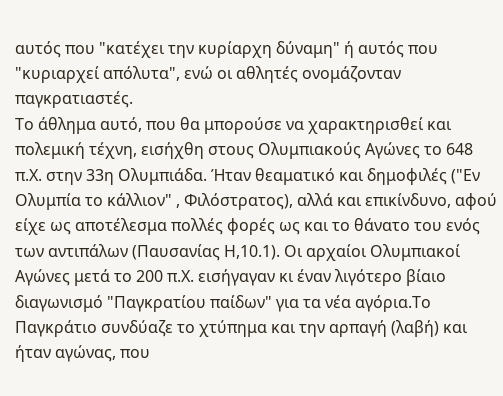αυτός που "κατέχει την κυρίαρχη δύναμη" ή αυτός που "κυριαρχεί απόλυτα", ενώ οι αθλητές ονομάζονταν παγκρατιαστές.
Το άθλημα αυτό, που θα μπορούσε να χαρακτηρισθεί και πολεμική τέχνη, εισήχθη στους Ολυμπιακούς Αγώνες το 648 π.Χ. στην 33η Ολυμπιάδα. Ήταν θεαματικό και δημοφιλές ("Εν Ολυμπία το κάλλιον" , Φιλόστρατος), αλλά και επικίνδυνο, αφού είχε ως αποτέλεσμα πολλές φορές ως και το θάνατο του ενός των αντιπάλων (Παυσανίας Η,10.1). Οι αρχαίοι Ολυμπιακοί Αγώνες μετά το 200 π.Χ. εισήγαγαν κι έναν λιγότερο βίαιο διαγωνισμό "Παγκρατίου παίδων" για τα νέα αγόρια.Το Παγκράτιο συνδύαζε το χτύπημα και την αρπαγή (λαβή) και ήταν αγώνας, που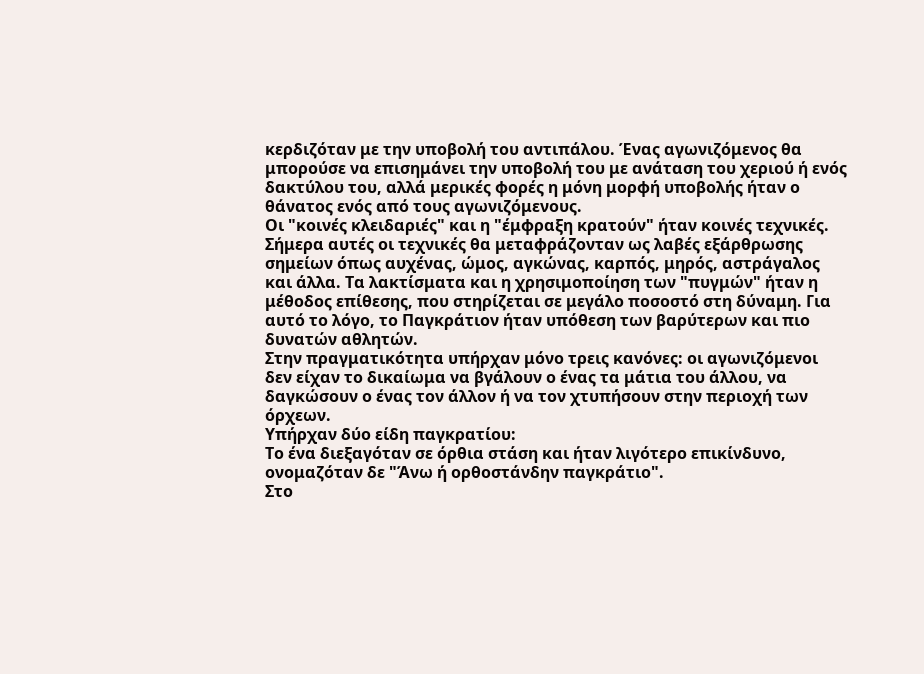κερδιζόταν με την υποβολή του αντιπάλου. Ένας αγωνιζόμενος θα μπορούσε να επισημάνει την υποβολή του με ανάταση του χεριού ή ενός δακτύλου του, αλλά μερικές φορές η μόνη μορφή υποβολής ήταν ο θάνατος ενός από τους αγωνιζόμενους.
Οι "κοινές κλειδαριές" και η "έμφραξη κρατούν" ήταν κοινές τεχνικές. Σήμερα αυτές οι τεχνικές θα μεταφράζονταν ως λαβές εξάρθρωσης σημείων όπως αυχένας, ώμος, αγκώνας, καρπός, μηρός, αστράγαλος και άλλα. Τα λακτίσματα και η χρησιμοποίηση των "πυγμών" ήταν η μέθοδος επίθεσης, που στηρίζεται σε μεγάλο ποσοστό στη δύναμη. Για αυτό το λόγο, το Παγκράτιον ήταν υπόθεση των βαρύτερων και πιο δυνατών αθλητών.
Στην πραγματικότητα υπήρχαν μόνο τρεις κανόνες: οι αγωνιζόμενοι δεν είχαν το δικαίωμα να βγάλουν ο ένας τα μάτια του άλλου, να δαγκώσουν ο ένας τον άλλον ή να τον χτυπήσουν στην περιοχή των όρχεων.
Υπήρχαν δύο είδη παγκρατίου:
Το ένα διεξαγόταν σε όρθια στάση και ήταν λιγότερο επικίνδυνο, ονομαζόταν δε "Άνω ή ορθοστάνδην παγκράτιο".
Στο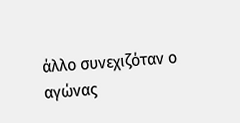άλλο συνεχιζόταν ο αγώνας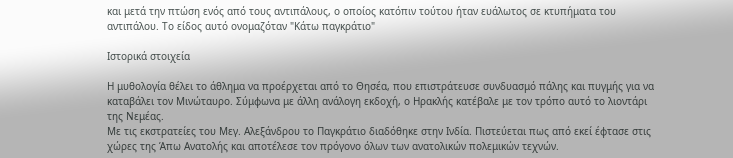και μετά την πτώση ενός από τους αντιπάλους, ο οποίος κατόπιν τούτου ήταν ευάλωτος σε κτυπήματα του αντιπάλου. Το είδος αυτό ονομαζόταν "Κάτω παγκράτιο"

Ιστορικά στοιχεία

Η μυθολογία θέλει το άθλημα να προέρχεται από το Θησέα, που επιστράτευσε συνδυασμό πάλης και πυγμής για να καταβάλει τον Μινώταυρο. Σύμφωνα με άλλη ανάλογη εκδοχή, ο Ηρακλής κατέβαλε με τον τρόπο αυτό το λιοντάρι της Νεμέας.
Με τις εκστρατείες του Μεγ. Αλεξάνδρου το Παγκράτιο διαδόθηκε στην Ινδία. Πιστεύεται πως από εκεί έφτασε στις χώρες της Άπω Ανατολής και αποτέλεσε τον πρόγονο όλων των ανατολικών πολεμικών τεχνών.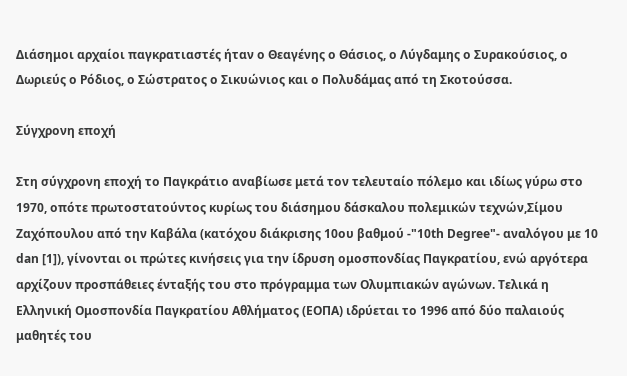Διάσημοι αρχαίοι παγκρατιαστές ήταν ο Θεαγένης ο Θάσιος, ο Λύγδαμης ο Συρακούσιος, ο Δωριεύς ο Ρόδιος, ο Σώστρατος ο Σικυώνιος και ο Πολυδάμας από τη Σκοτούσσα.

Σύγχρονη εποχή

Στη σύγχρονη εποχή το Παγκράτιο αναβίωσε μετά τον τελευταίο πόλεμο και ιδίως γύρω στο 1970, οπότε πρωτοστατούντος κυρίως του διάσημου δάσκαλου πολεμικών τεχνών,Σίμου Ζαχόπουλου από την Καβάλα (κατόχου διάκρισης 10ου βαθμού -"10th Degree"- αναλόγου με 10 dan [1]), γίνονται οι πρώτες κινήσεις για την ίδρυση ομοσπονδίας Παγκρατίου, ενώ αργότερα αρχίζουν προσπάθειες ένταξής του στο πρόγραμμα των Ολυμπιακών αγώνων. Τελικά η Ελληνική Ομοσπονδία Παγκρατίου Αθλήματος (ΕΟΠΑ) ιδρύεται το 1996 από δύο παλαιούς μαθητές του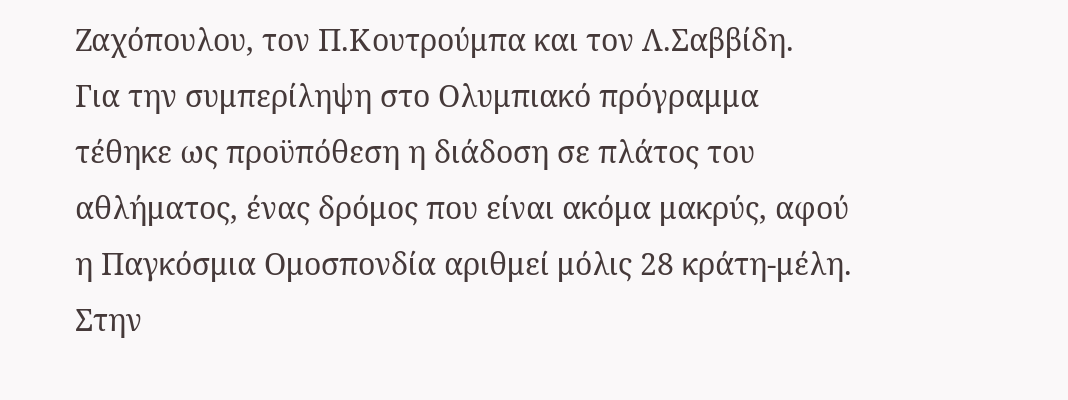Ζαχόπουλου, τον Π.Κουτρούμπα και τον Λ.Σαββίδη.
Για την συμπερίληψη στο Ολυμπιακό πρόγραμμα τέθηκε ως προϋπόθεση η διάδοση σε πλάτος του αθλήματος, ένας δρόμος που είναι ακόμα μακρύς, αφού η Παγκόσμια Ομοσπονδία αριθμεί μόλις 28 κράτη-μέλη. Στην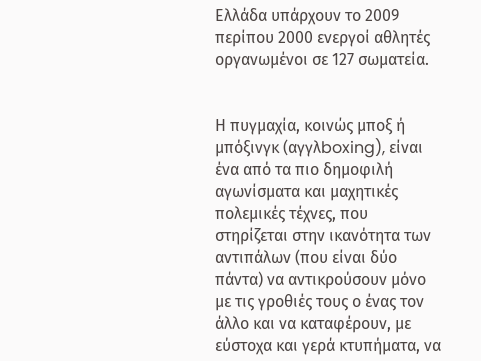Ελλάδα υπάρχουν το 2009 περίπου 2000 ενεργοί αθλητές οργανωμένοι σε 127 σωματεία.


Η πυγμαχία, κοινώς μποξ ή μπόξινγκ (αγγλboxing), είναι ένα από τα πιο δημοφιλή αγωνίσματα και μαχητικές πολεμικές τέχνες, που στηρίζεται στην ικανότητα των αντιπάλων (που είναι δύο πάντα) να αντικρούσουν μόνο με τις γροθιές τους ο ένας τον άλλο και να καταφέρουν, με εύστοχα και γερά κτυπήματα, να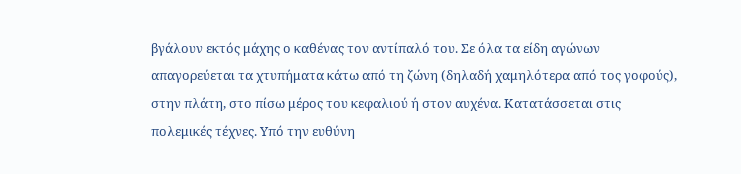βγάλουν εκτός μάχης ο καθένας τον αντίπαλό του. Σε όλα τα είδη αγώνων απαγορεύεται τα χτυπήματα κάτω από τη ζώνη (δηλαδή χαμηλότερα από τος γοφούς), στην πλάτη, στο πίσω μέρος του κεφαλιού ή στον αυχένα. Κατατάσσεται στις πολεμικές τέχνες. Υπό την ευθύνη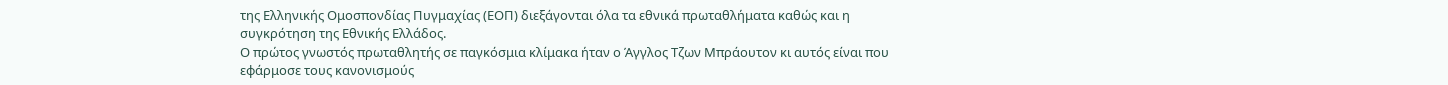της Ελληνικής Ομοσπονδίας Πυγμαχίας (ΕΟΠ) διεξάγονται όλα τα εθνικά πρωταθλήματα καθώς και η συγκρότηση της Εθνικής Ελλάδος.
Ο πρώτος γνωστός πρωταθλητής σε παγκόσμια κλίμακα ήταν ο Άγγλος Τζων Μπράουτον κι αυτός είναι που εφάρμοσε τους κανονισμούς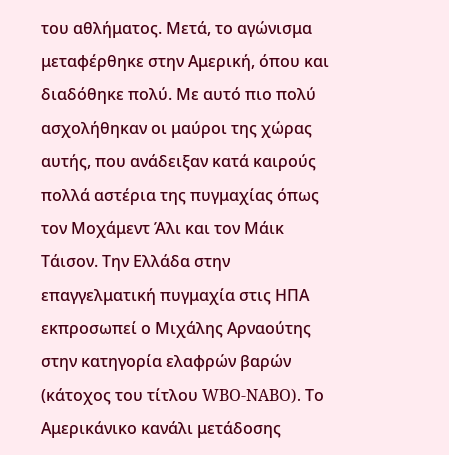του αθλήματος. Μετά, το αγώνισμα μεταφέρθηκε στην Αμερική, όπου και διαδόθηκε πολύ. Με αυτό πιο πολύ ασχολήθηκαν οι μαύροι της χώρας αυτής, που ανάδειξαν κατά καιρούς πολλά αστέρια της πυγμαχίας όπως τον Μοχάμεντ Άλι και τον Μάικ Τάισον. Την Ελλάδα στην επαγγελματική πυγμαχία στις ΗΠΑ εκπροσωπεί ο Μιχάλης Αρναούτης στην κατηγορία ελαφρών βαρών (κάτοχος του τίτλου WBO-NABO). Το Αμερικάνικο κανάλι μετάδοσης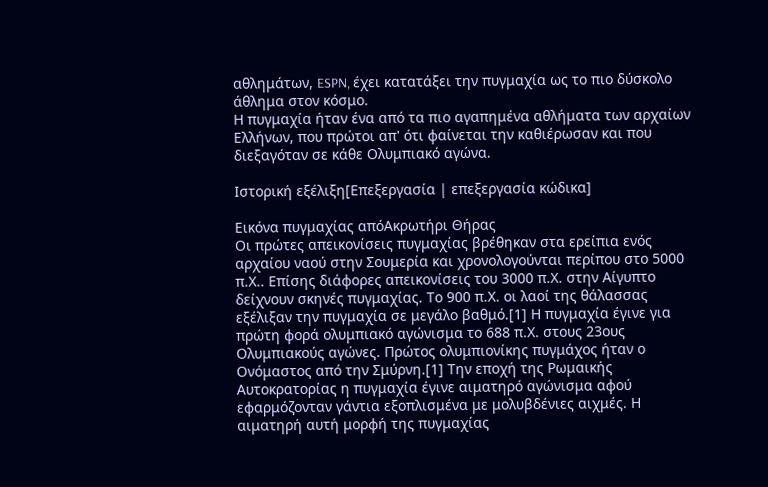αθλημάτων, ESPN, έχει κατατάξει την πυγμαχία ως το πιο δύσκολο άθλημα στον κόσμο.
Η πυγμαχία ήταν ένα από τα πιο αγαπημένα αθλήματα των αρχαίων Ελλήνων, που πρώτοι απ' ότι φαίνεται την καθιέρωσαν και που διεξαγόταν σε κάθε Ολυμπιακό αγώνα.

Ιστορική εξέλιξη[Επεξεργασία | επεξεργασία κώδικα]

Εικόνα πυγμαχίας απόΑκρωτήρι Θήρας
Οι πρώτες απεικονίσεις πυγμαχίας βρέθηκαν στα ερείπια ενός αρχαίου ναού στην Σουμερία και χρονολογούνται περίπου στο 5000 π.Χ.. Επίσης διάφορες απεικονίσεις του 3000 π.Χ. στην Αίγυπτο δείχνουν σκηνές πυγμαχίας. Το 900 π.Χ. οι λαοί της θάλασσας εξέλιξαν την πυγμαχία σε μεγάλο βαθμό.[1] Η πυγμαχία έγινε για πρώτη φορά ολυμπιακό αγώνισμα το 688 π.Χ. στους 23ους Ολυμπιακούς αγώνες. Πρώτος ολυμπιονίκης πυγμάχος ήταν ο Ονόμαστος από την Σμύρνη.[1] Την εποχή της Ρωμαικής Αυτοκρατορίας η πυγμαχία έγινε αιματηρό αγώνισμα αφού εφαρμόζονταν γάντια εξοπλισμένα με μολυβδένιες αιχμές. Η αιματηρή αυτή μορφή της πυγμαχίας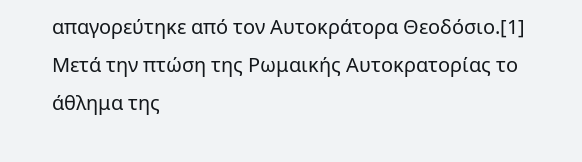απαγορεύτηκε από τον Αυτοκράτορα Θεοδόσιο.[1] Μετά την πτώση της Ρωμαικής Αυτοκρατορίας το άθλημα της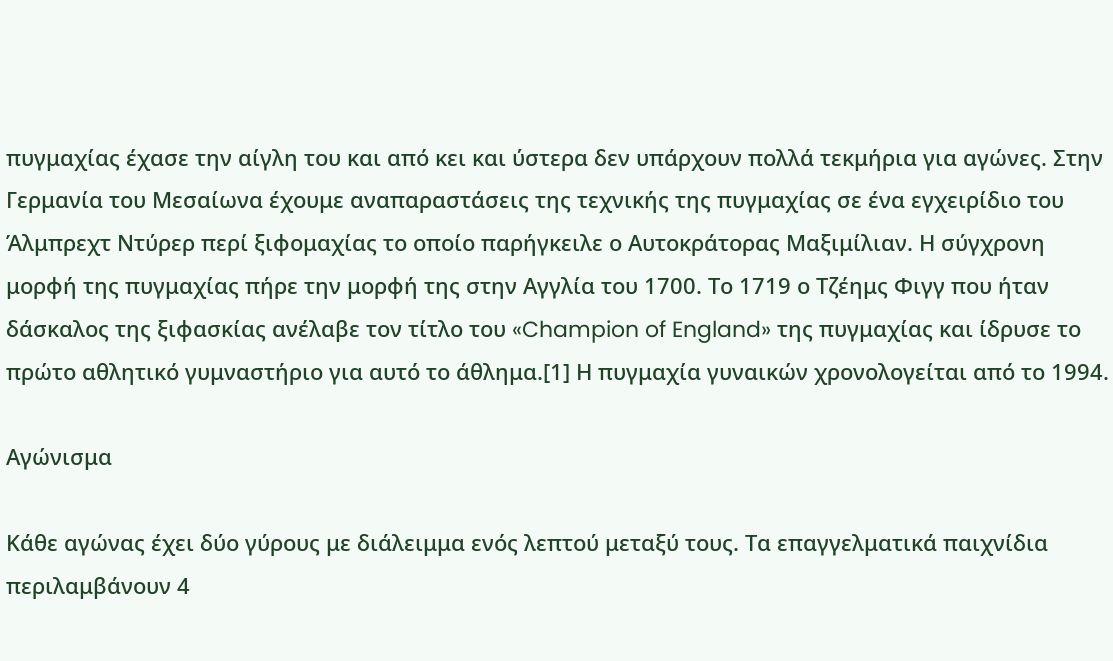πυγμαχίας έχασε την αίγλη του και από κει και ύστερα δεν υπάρχουν πολλά τεκμήρια για αγώνες. Στην Γερμανία του Μεσαίωνα έχουμε αναπαραστάσεις της τεχνικής της πυγμαχίας σε ένα εγχειρίδιο του Άλμπρεχτ Ντύρερ περί ξιφομαχίας το οποίο παρήγκειλε ο Αυτοκράτορας Μαξιμίλιαν. Η σύγχρονη μορφή της πυγμαχίας πήρε την μορφή της στην Αγγλία του 1700. Το 1719 ο Τζέημς Φιγγ που ήταν δάσκαλος της ξιφασκίας ανέλαβε τον τίτλο του «Champion of England» της πυγμαχίας και ίδρυσε το πρώτο αθλητικό γυμναστήριο για αυτό το άθλημα.[1] Η πυγμαχία γυναικών χρονολογείται από το 1994.

Αγώνισμα

Κάθε αγώνας έχει δύο γύρους με διάλειμμα ενός λεπτού μεταξύ τους. Τα επαγγελματικά παιχνίδια περιλαμβάνουν 4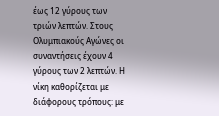έως 12 γύρους των τριών λεπτών. Στους Ολυμπιακούς Αγώνες οι συναντήσεις έχουν 4 γύρους των 2 λεπτών. Η νίκη καθορίζεται με διάφορους τρόπους: με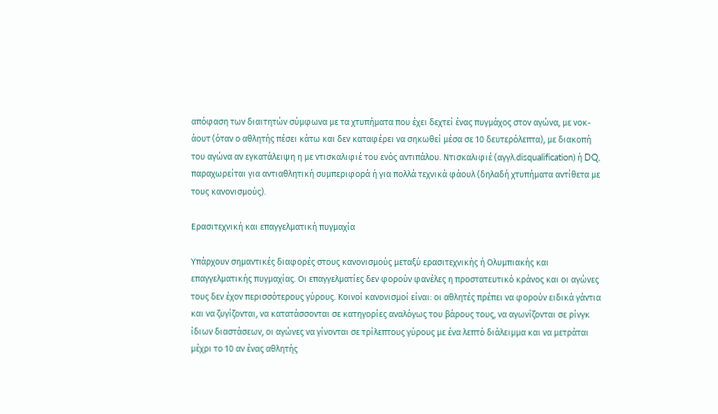απόφαση των διαιτητών σύμφωνα με τα χτυπήματα που έχει δεχτεί ένας πυγμάχος στον αγώνα, με νοκ-άουτ (όταν ο αθλητής πέσει κάτω και δεν καταφέρει να σηκωθεί μέσα σε 10 δευτερόλεπτα), με διακοπή του αγώνα αν εγκατάλειψη η με ντισκαλιφιέ του ενός αντιπάλου. Ντισκαλιφιέ (αγγλ.disqualification) ή DQ, παραχωρείται για αντιαθλητική συμπεριφορά ή για πολλά τεχνικά φάουλ (δηλαδή χτυπήματα αντίθετα με τους κανονισμούς).

Ερασιτεχνική και επαγγελματική πυγμαχία

Υπάρχουν σημαντικές διαφορές στους κανονισμούς μεταξύ ερασιτεχνικής ή Ολυμπιακής και επαγγελματικής πυγμαχίας. Οι επαγγελματίες δεν φορούν φανέλες η προστατευτικό κράνος και οι αγώνες τους δεν έχον περισσότερους γύρους. Κοινοί κανονισμοί είναι: οι αθλητές πρέπει να φορούν ειδικά γάντια και να ζυγίζονται, να κατατάσσονται σε κατηγορίες αναλόγως του βάρους τους, να αγωνίζονται σε ρίνγκ ίδιων διαστάσεων, οι αγώνες να γίνονται σε τρίλεπτους γύρους με ένα λεπτό διάλειμμα και να μετράται μέχρι το 10 αν ένας αθλητής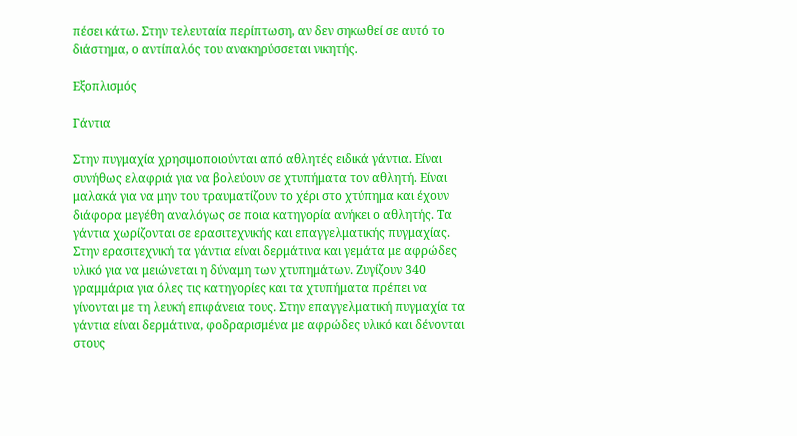πέσει κάτω. Στην τελευταία περίπτωση, αν δεν σηκωθεί σε αυτό το διάστημα, ο αντίπαλός του ανακηρύσσεται νικητής.

Εξοπλισμός

Γάντια

Στην πυγμαχία χρησιμοποιούνται από αθλητές ειδικά γάντια. Είναι συνήθως ελαφριά για να βολεύουν σε χτυπήματα τον αθλητή. Είναι μαλακά για να μην του τραυματίζουν το χέρι στο χτύπημα και έχουν διάφορα μεγέθη αναλόγως σε ποια κατηγορία ανήκει ο αθλητής. Τα γάντια χωρίζονται σε ερασιτεχνικής και επαγγελματικής πυγμαχίας. Στην ερασιτεχνική τα γάντια είναι δερμάτινα και γεμάτα με αφρώδες υλικό για να μειώνεται η δύναμη των χτυπημάτων. Ζυγίζουν 340 γραμμάρια για όλες τις κατηγορίες και τα χτυπήματα πρέπει να γίνονται με τη λευκή επιφάνεια τους. Στην επαγγελματική πυγμαχία τα γάντια είναι δερμάτινα, φοδραρισμένα με αφρώδες υλικό και δένονται στους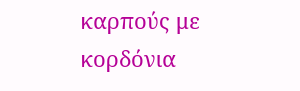καρπούς με κορδόνια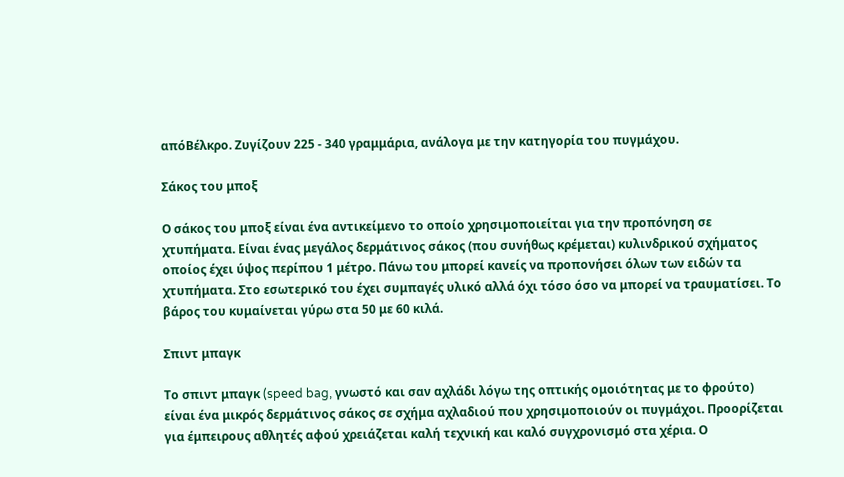απόΒέλκρο. Ζυγίζουν 225 - 340 γραμμάρια, ανάλογα με την κατηγορία του πυγμάχου.

Σάκος του μποξ

Ο σάκος του μποξ είναι ένα αντικείμενο το οποίο χρησιμοποιείται για την προπόνηση σε χτυπήματα. Είναι ένας μεγάλος δερμάτινος σάκος (που συνήθως κρέμεται) κυλινδρικού σχήματος οποίος έχει ύψος περίπου 1 μέτρο. Πάνω του μπορεί κανείς να προπονήσει όλων των ειδών τα χτυπήματα. Στο εσωτερικό του έχει συμπαγές υλικό αλλά όχι τόσο όσο να μπορεί να τραυματίσει. Το βάρος του κυμαίνεται γύρω στα 50 με 60 κιλά.

Σπιντ μπαγκ

Το σπιντ μπαγκ (speed bag, γνωστό και σαν αχλάδι λόγω της οπτικής ομοιότητας με το φρούτο) είναι ένα μικρός δερμάτινος σάκος σε σχήμα αχλαδιού που χρησιμοποιούν οι πυγμάχοι. Προορίζεται για έμπειρους αθλητές αφού χρειάζεται καλή τεχνική και καλό συγχρονισμό στα χέρια. Ο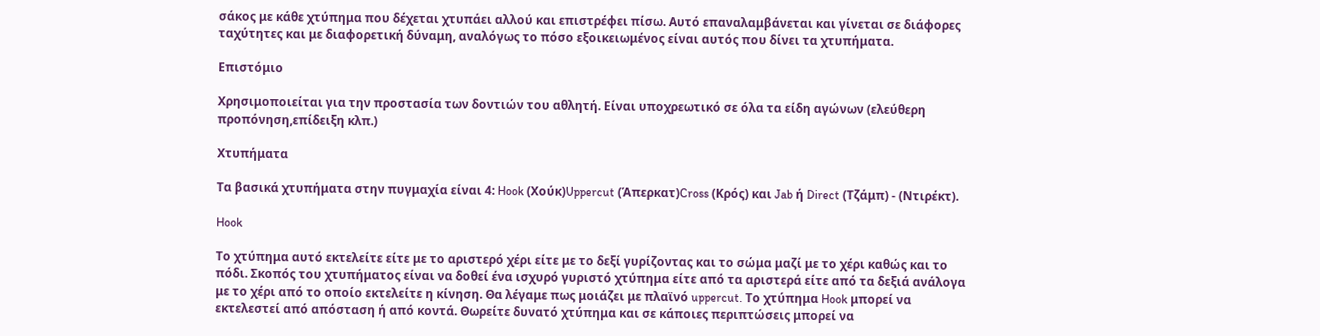σάκος με κάθε χτύπημα που δέχεται χτυπάει αλλού και επιστρέφει πίσω. Αυτό επαναλαμβάνεται και γίνεται σε διάφορες ταχύτητες και με διαφορετική δύναμη, αναλόγως το πόσο εξοικειωμένος είναι αυτός που δίνει τα χτυπήματα.

Επιστόμιο

Χρησιμοποιείται για την προστασία των δοντιών του αθλητή. Είναι υποχρεωτικό σε όλα τα είδη αγώνων (ελεύθερη προπόνηση,επίδειξη κλπ.)

Χτυπήματα

Τα βασικά χτυπήματα στην πυγμαχία είναι 4: Hook (Χούκ)Uppercut (Άπερκατ)Cross (Κρός) και Jab ή Direct (Τζάμπ) - (Ντιρέκτ).

Hook

Το χτύπημα αυτό εκτελείτε είτε με το αριστερό χέρι είτε με το δεξί γυρίζοντας και το σώμα μαζί με το χέρι καθώς και το πόδι. Σκοπός του χτυπήματος είναι να δοθεί ένα ισχυρό γυριστό χτύπημα είτε από τα αριστερά είτε από τα δεξιά ανάλογα με το χέρι από το οποίο εκτελείτε η κίνηση. Θα λέγαμε πως μοιάζει με πλαϊνό uppercut. Το χτύπημα Hook μπορεί να εκτελεστεί από απόσταση ή από κοντά. Θωρείτε δυνατό χτύπημα και σε κάποιες περιπτώσεις μπορεί να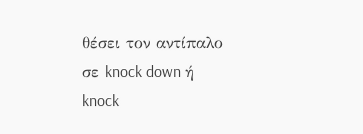θέσει τον αντίπαλο σε knock down ή knock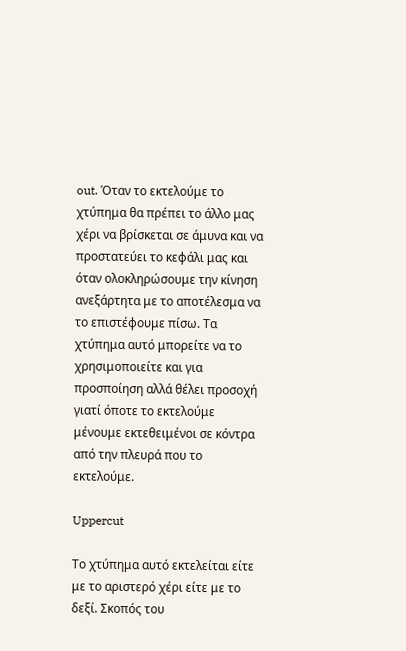out. Όταν το εκτελούμε το χτύπημα θα πρέπει το άλλο μας χέρι να βρίσκεται σε άμυνα και να προστατεύει το κεφάλι μας και όταν ολοκληρώσουμε την κίνηση ανεξάρτητα με το αποτέλεσμα να το επιστέφουμε πίσω. Τα χτύπημα αυτό μπορείτε να το χρησιμοποιείτε και για προσποίηση αλλά θέλει προσοχή γιατί όποτε το εκτελούμε μένουμε εκτεθειμένοι σε κόντρα από την πλευρά που το εκτελούμε.

Uppercut

Το χτύπημα αυτό εκτελείται είτε με το αριστερό χέρι είτε με το δεξί. Σκοπός του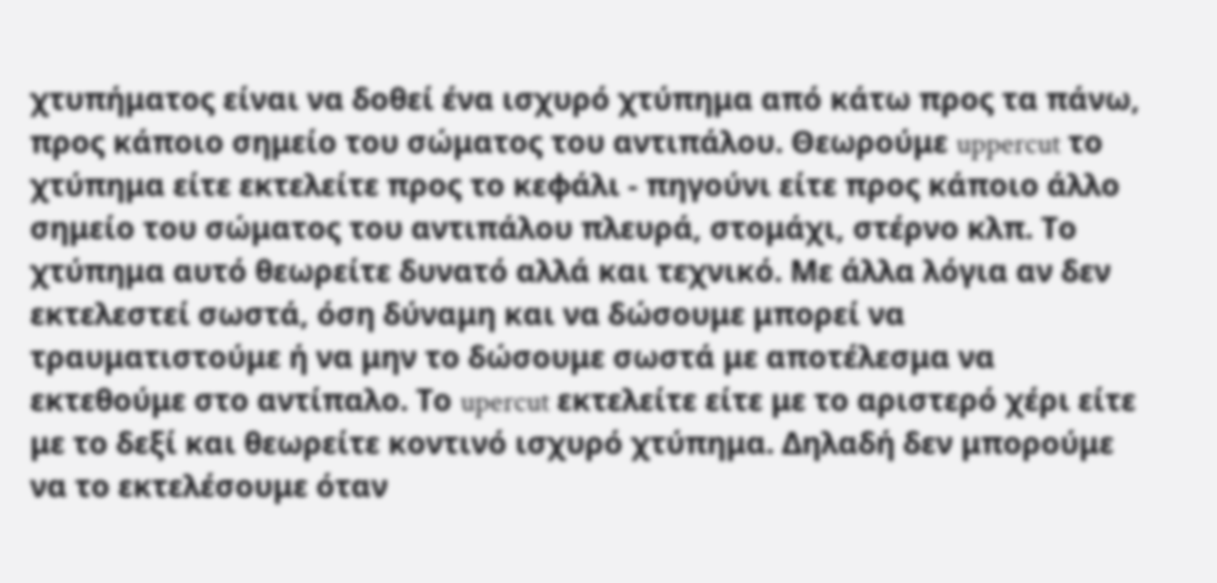χτυπήματος είναι να δοθεί ένα ισχυρό χτύπημα από κάτω προς τα πάνω, προς κάποιο σημείο του σώματος του αντιπάλου. Θεωρούμε uppercut το χτύπημα είτε εκτελείτε προς το κεφάλι - πηγούνι είτε προς κάποιο άλλο σημείο του σώματος του αντιπάλου πλευρά, στομάχι, στέρνο κλπ. Το χτύπημα αυτό θεωρείτε δυνατό αλλά και τεχνικό. Με άλλα λόγια αν δεν εκτελεστεί σωστά, όση δύναμη και να δώσουμε μπορεί να τραυματιστούμε ή να μην το δώσουμε σωστά με αποτέλεσμα να εκτεθούμε στο αντίπαλο. Το upercut εκτελείτε είτε με το αριστερό χέρι είτε με το δεξί και θεωρείτε κοντινό ισχυρό χτύπημα. Δηλαδή δεν μπορούμε να το εκτελέσουμε όταν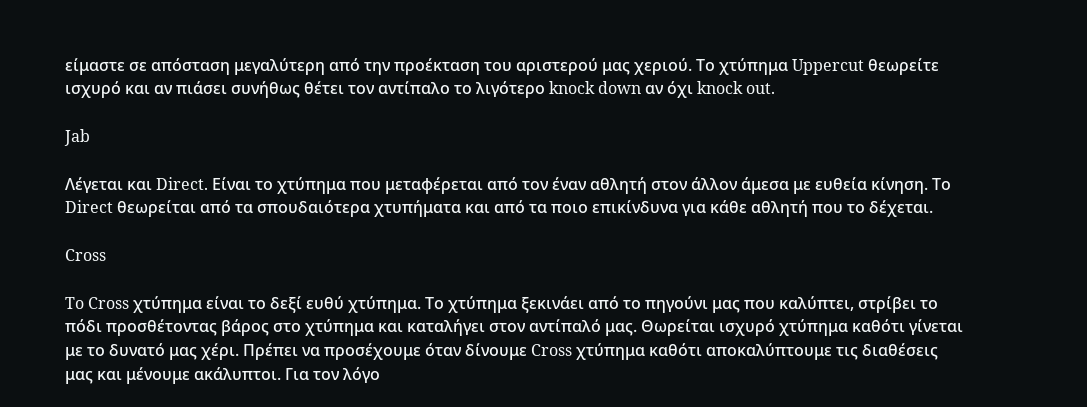είμαστε σε απόσταση μεγαλύτερη από την προέκταση του αριστερού μας χεριού. Το χτύπημα Uppercut θεωρείτε ισχυρό και αν πιάσει συνήθως θέτει τον αντίπαλο το λιγότερο knock down αν όχι knock out.

Jab

Λέγεται και Direct. Είναι το χτύπημα που μεταφέρεται από τον έναν αθλητή στον άλλον άμεσα με ευθεία κίνηση. Το Direct θεωρείται από τα σπουδαιότερα χτυπήματα και από τα ποιο επικίνδυνα για κάθε αθλητή που το δέχεται.

Cross

To Cross χτύπημα είναι το δεξί ευθύ χτύπημα. Το χτύπημα ξεκινάει από το πηγούνι μας που καλύπτει, στρίβει το πόδι προσθέτοντας βάρος στο χτύπημα και καταλήγει στον αντίπαλό μας. Θωρείται ισχυρό χτύπημα καθότι γίνεται με το δυνατό μας χέρι. Πρέπει να προσέχουμε όταν δίνουμε Cross χτύπημα καθότι αποκαλύπτουμε τις διαθέσεις μας και μένουμε ακάλυπτοι. Για τον λόγο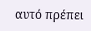αυτό πρέπει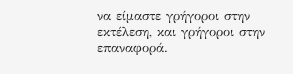να είμαστε γρήγοροι στην εκτέλεση, και γρήγοροι στην επαναφορά.